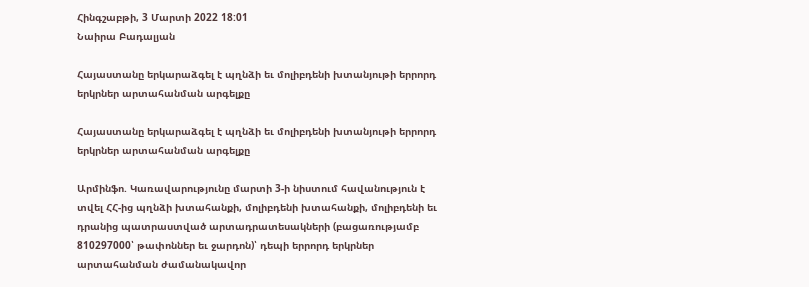Հինգշաբթի, 3 Մարտի 2022 18:01
Նաիրա Բադալյան

Հայաստանը երկարաձգել է պղնձի եւ մոլիբդենի խտանյութի երրորդ երկրներ արտահանման արգելքը

Հայաստանը երկարաձգել է պղնձի եւ մոլիբդենի խտանյութի երրորդ երկրներ արտահանման արգելքը

Արմինֆո. Կառավարությունը մարտի 3-ի նիստում հավանություն է տվել ՀՀ-ից պղնձի խտահանքի, մոլիբդենի խտահանքի, մոլիբդենի եւ դրանից պատրաստված արտադրատեսակների (բացառությամբ 810297000՝ թափոններ եւ ջարդոն)՝ դեպի երրորդ երկրներ արտահանման ժամանակավոր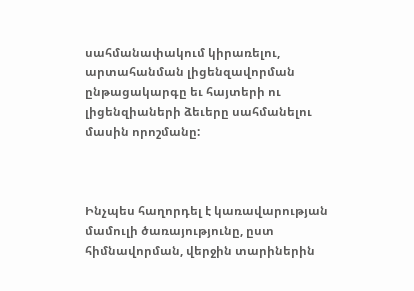սահմանափակում կիրառելու, արտահանման լիցենզավորման ընթացակարգը եւ հայտերի ու լիցենզիաների ձեւերը սահմանելու մասին որոշմանը:



Ինչպես հաղորդել է կառավարության մամուլի ծառայությունը, ըստ հիմնավորման, վերջին տարիներին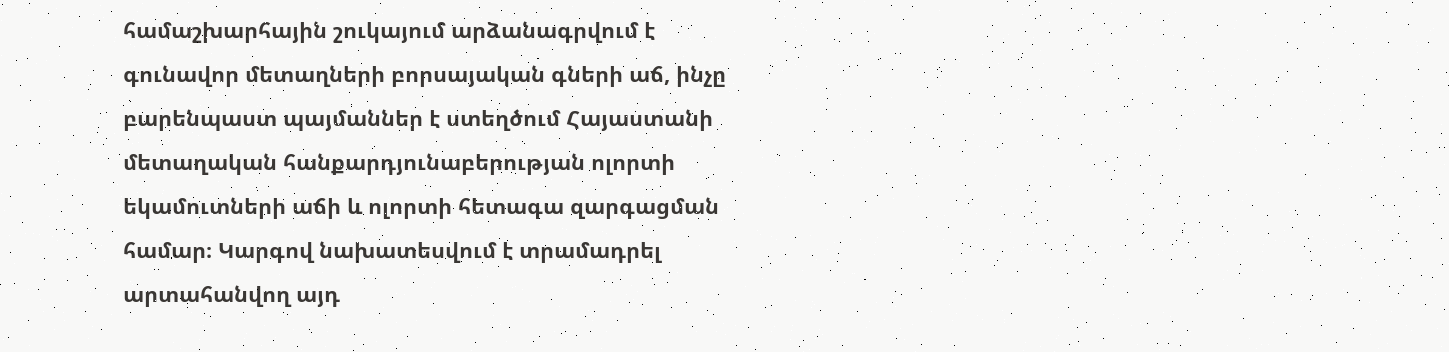համաշխարհային շուկայում արձանագրվում է գունավոր մետաղների բորսայական գների աճ, ինչը բարենպաստ պայմաններ է ստեղծում Հայաստանի մետաղական հանքարդյունաբերության ոլորտի եկամուտների աճի և ոլորտի հետագա զարգացման համար։ Կարգով նախատեսվում է տրամադրել արտահանվող այդ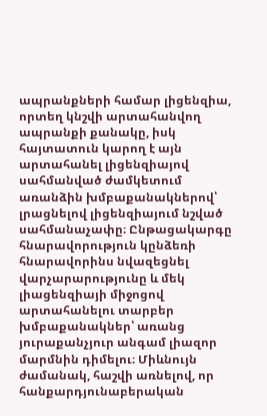ապրանքների համար լիցենզիա, որտեղ կնշվի արտահանվող ապրանքի քանակը, իսկ հայտատուն կարող է այն արտահանել լիցենզիայով սահմանված ժամկետում առանձին խմբաքանակներով՝ լրացնելով լիցենզիայում նշված սահմանաչափը։ Ընթացակարգը հնարավորություն կընձեռի հնարավորինս նվազեցնել վարչարարությունը և մեկ լիացենզիայի միջոցով արտահանելու տարբեր խմբաքանակներ՝ առանց յուրաքանչյուր անգամ լիազոր մարմնին դիմելու։ Միևնույն ժամանակ, հաշվի առնելով, որ հանքարդյունաբերական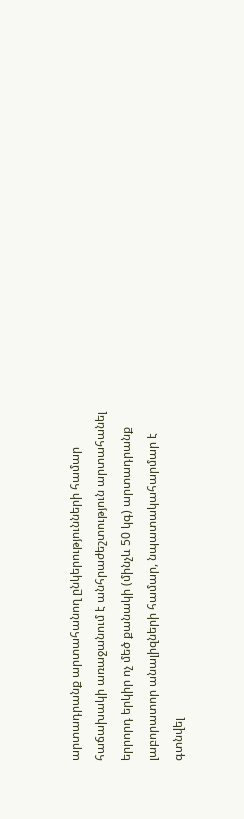արտադրանք արտահանող ընկերությունների համար հաճախակի առաջանում է անհրաժեշտություն արտահանել երրորդ երկիր ոչ մեծ քանակի (մինչև 50 կգ) արտադրանք լաբորատոր անալիզների համար, նպատակահարմար է գտնվել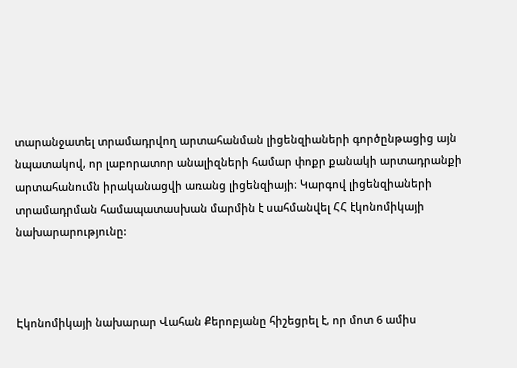տարանջատել տրամադրվող արտահանման լիցենզիաների գործընթացից այն նպատակով, որ լաբորատոր անալիզների համար փոքր քանակի արտադրանքի արտահանումն իրականացվի առանց լիցենզիայի։ Կարգով լիցենզիաների տրամադրման համապատասխան մարմին է սահմանվել ՀՀ էկոնոմիկայի նախարարությունը:



Էկոնոմիկայի նախարար Վահան Քերոբյանը հիշեցրել է, որ մոտ 6 ամիս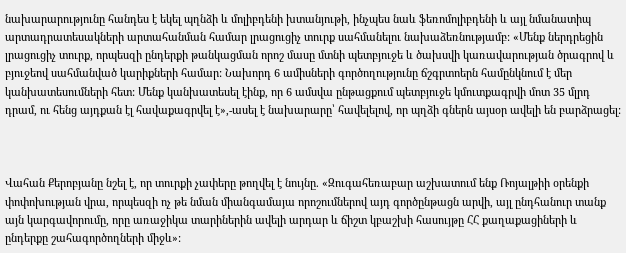նախարարությունը հանդես է եկել պղնձի և մոլիբդենի խտանյութի, ինչպես նաև ֆեռոմոլիբդենի և այլ նմանատիպ արտադրատեսակների արտահանման համար լրացուցիչ տուրք սահմանելու նախաձեռնությամբ: «Մենք ներդրեցին լրացուցիչ տուրք, որպեսզի ընդերքի թանկացման որոշ մասը մտնի պետբյուջե և ծախսվի կառավարության ծրագրով և բյուջեով սահմանված կարիքների համար: Նախորդ 6 ամիսների գործողությունը ճշգրտոերն համընկնում է մեր կանխատեսումների հետ: Մենք կանխատեսել էինք, որ 6 ամսվա ընթացքում պետբյուջե կմուտքագրվի մոտ 35 մլրդ դրամ, ու հենց այդքան էլ հավաքագրվել է»,-ասել է նախարարը՝ հավելելով, որ պղձի գներն այսօր ավելի են բարձրացել:



Վահան Քերոբյանը նշել է, որ տուրքի չափերը թողվել է նույնը. «Զուգահեռաբար աշխատում ենք Ռոյալթիի օրենքի փոփոխության վրա, որպեսզի ոչ թե նման միանգամայա որոշումներով այդ գործընթացն արվի, այլ ընդհանուր տանք այն կարգավորումը, որը առաջիկա տարիներին ավելի արդար և ճիշտ կբաշխի հասույթը ՀՀ քաղաքացիների և ընդերքը շահագործողների միջև»: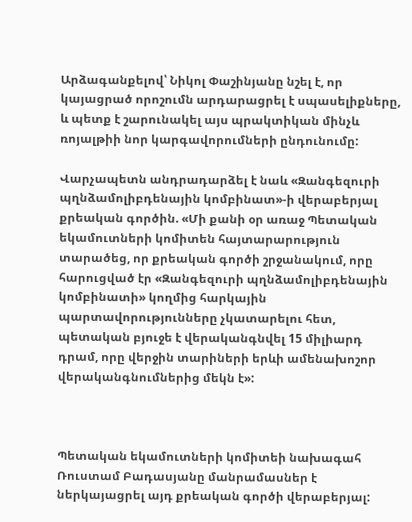Արձագանքելով՝ Նիկոլ Փաշինյանը նշել է, որ կայացրած որոշումն արդարացրել է սպասելիքները, և պետք է շարունակել այս պրակտիկան մինչև ռոյալթիի նոր կարգավորումների ընդունումը:

Վարչապետն անդրադարձել է նաև «Զանգեզուրի պղնձամոլիբդենային կոմբինատ»-ի վերաբերյալ քրեական գործին. «Մի քանի օր առաջ Պետական եկամուտների կոմիտեն հայտարարություն տարածեց, որ քրեական գործի շրջանակում, որը հարուցված էր «Զանգեզուրի պղնձամոլիբդենային կոմբինատի» կողմից հարկային պարտավորությունները չկատարելու հետ, պետական բյուջե է վերականգնվել 15 միլիարդ դրամ, որը վերջին տարիների երևի ամենախոշոր վերականգնումներից մեկն է»:



Պետական եկամուտների կոմիտեի նախագահ Ռուստամ Բադասյանը մանրամասներ է ներկայացրել այդ քրեական գործի վերաբերյալ: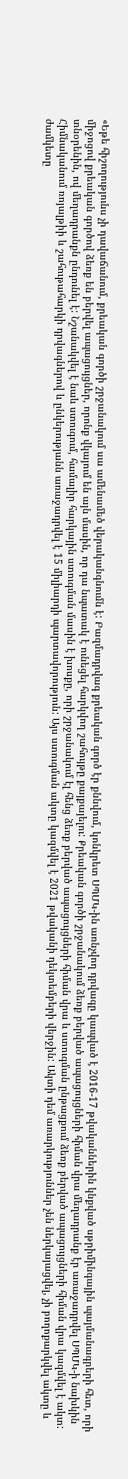«Եթե հիշողությունս չի դավաճանում, քրեական գործի շրջանակում սա ամենամեծ վերականգնումն է: Բազմադրվագ քրեական գործ էր քննվում, կոնկրետ ՍՊՄԿ-ին առնչվող դրվագը կապված է 2016-17 թվականներին կնքված սթրիմինգային պայմանագրերի հետ, որի միջոցով քրեական գործով ձեռք են բերվել ապացույցներ, որոնք վկայում են այն մասին, որ դա նպատակ է ունեցել հարկվող շահույթը քայքայելու: Քրեական գործի շրջանակում ձեռք բերված ապացույցների հիման վրա մեղադրանք էր առաջադրվել ՍՊՄԿ-ի նախկին տնօրենին, ով մեղադրանքն ընդունել է: Նշանակվել է նաև ստուգում, համալիր հարկային ստուգման մասին է խոսքը, որի շրջանակում էլ հենց ձեռք բերված ապացույցների հիման վրա և ստուգման ընթացքում ձեռք բերված ապացույցների հիման վրա կազմվել է ակտ: Հիմնականում ռոյալթիի և շահութահարկի դրվագներով և ընկերությանն առաջադրվել է 15 միլիարդի պարտավորություն: Այս ստուգման ակտը կազմվել է 2021 թվականի դեկտեմբերի վերջին: Ակտի դեմ առարկություններ չեն ներկայացվել, չի բողոքարկվել ակտը և ժամկետը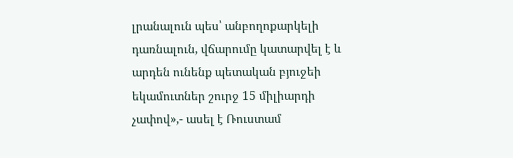լրանալուն պես՝ անբողոքարկելի դառնալուն, վճարումը կատարվել է և արդեն ունենք պետական բյուջեի եկամուտներ շուրջ 15 միլիարդի չափով»,- ասել է Ռուստամ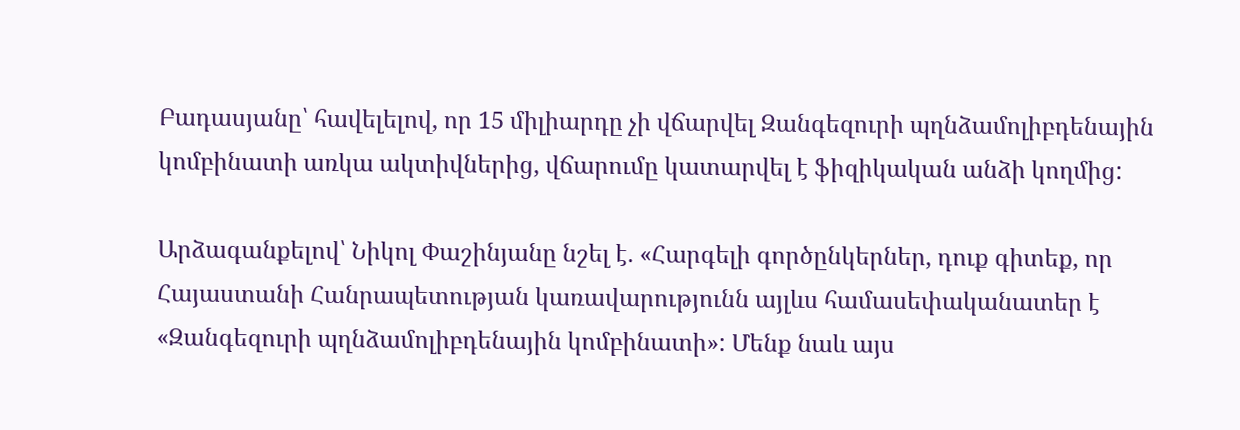Բադասյանը՝ հավելելով, որ 15 միլիարդը չի վճարվել Զանգեզուրի պղնձամոլիբդենային կոմբինատի առկա ակտիվներից, վճարումը կատարվել է ֆիզիկական անձի կողմից:

Արձագանքելով՝ Նիկոլ Փաշինյանը նշել է. «Հարգելի գործընկերներ, դուք գիտեք, որ Հայաստանի Հանրապետության կառավարությունն այլևս համասեփականատեր է «Զանգեզուրի պղնձամոլիբդենային կոմբինատի»: Մենք նաև այս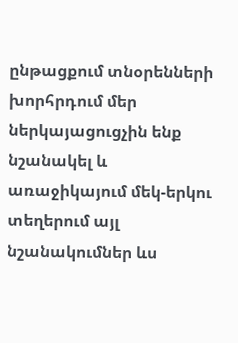ընթացքում տնօրենների խորհրդում մեր ներկայացուցչին ենք նշանակել և առաջիկայում մեկ-երկու տեղերում այլ նշանակումներ ևս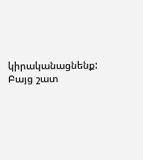կիրականացնենք: Բայց շատ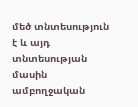մեծ տնտեսություն է և այդ տնտեսության մասին ամբողջական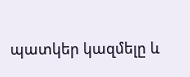պատկեր կազմելը և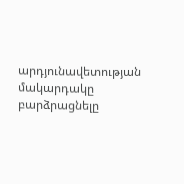արդյունավետության մակարդակը բարձրացնելը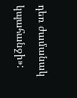դեռ ժամանակ կպահանջի»: